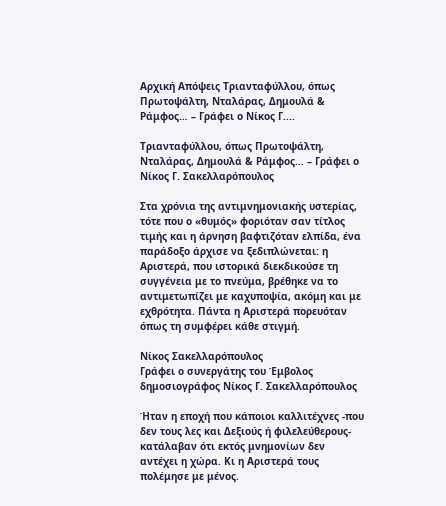Αρχική Απόψεις Τριανταφύλλου, όπως Πρωτοψάλτη, Νταλάρας, Δημουλά & Ράμφος… – Γράφει ο Νίκος Γ....

Τριανταφύλλου, όπως Πρωτοψάλτη, Νταλάρας, Δημουλά & Ράμφος… – Γράφει ο Νίκος Γ. Σακελλαρόπουλος

Στα χρόνια της αντιμνημονιακής υστερίας, τότε που ο «θυμός» φοριόταν σαν τίτλος τιμής και η άρνηση βαφτιζόταν ελπίδα, ένα παράδοξο άρχισε να ξεδιπλώνεται: η Αριστερά, που ιστορικά διεκδικούσε τη συγγένεια με το πνεύμα, βρέθηκε να το αντιμετωπίζει με καχυποψία, ακόμη και με εχθρότητα. Πάντα η Αριστερά πορευόταν όπως τη συμφέρει κάθε στιγμή.

Νίκος Σακελλαρόπουλος
Γράφει ο συνεργάτης του Έμβολος δημοσιογράφος Νίκος Γ. Σακελλαρόπουλος

Ήταν η εποχή που κάποιοι καλλιτέχνες -που δεν τους λες και Δεξιούς ή φιλελεύθερους- κατάλαβαν ότι εκτός μνημονίων δεν αντέχει η χώρα. Κι η Αριστερά τους πολέμησε με μένος.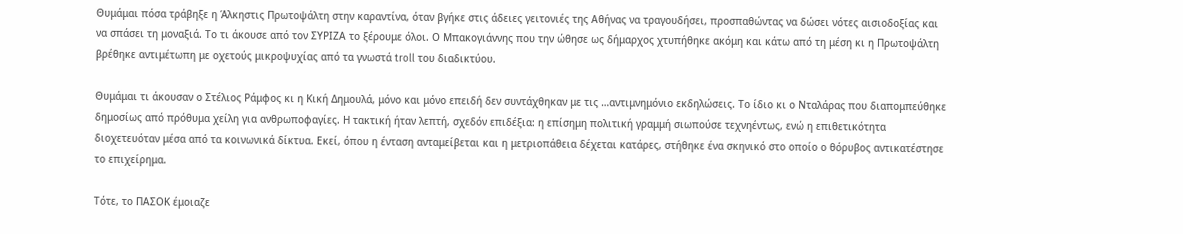Θυμάμαι πόσα τράβηξε η Άλκηστις Πρωτοψάλτη στην καραντίνα, όταν βγήκε στις άδειες γειτονιές της Αθήνας να τραγουδήσει, προσπαθώντας να δώσει νότες αισιοδοξίας και να σπάσει τη μοναξιά. Το τι άκουσε από τον ΣΥΡΙΖΑ το ξέρουμε όλοι. Ο Μπακογιάννης που την ώθησε ως δήμαρχος χτυπήθηκε ακόμη και κάτω από τη μέση κι η Πρωτοψάλτη βρέθηκε αντιμέτωπη με οχετούς μικροψυχίας από τα γνωστά troll του διαδικτύου.

Θυμάμαι τι άκουσαν ο Στέλιος Ράμφος κι η Κική Δημουλά, μόνο και μόνο επειδή δεν συντάχθηκαν με τις …αντιμνημόνιο εκδηλώσεις. Το ίδιο κι ο Νταλάρας που διαπομπεύθηκε δημοσίως από πρόθυμα χείλη για ανθρωποφαγίες. Η τακτική ήταν λεπτή, σχεδόν επιδέξια: η επίσημη πολιτική γραμμή σιωπούσε τεχνηέντως, ενώ η επιθετικότητα διοχετευόταν μέσα από τα κοινωνικά δίκτυα. Εκεί, όπου η ένταση ανταμείβεται και η μετριοπάθεια δέχεται κατάρες, στήθηκε ένα σκηνικό στο οποίο ο θόρυβος αντικατέστησε το επιχείρημα.

Τότε, το ΠΑΣΟΚ έμοιαζε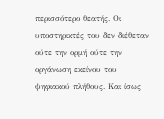περισσότερο θεατής. Οι υποστηρικτές του δεν διέθεταν ούτε την ορμή ούτε την οργάνωση εκείνου του ψηφιακού πλήθους. Και ίσως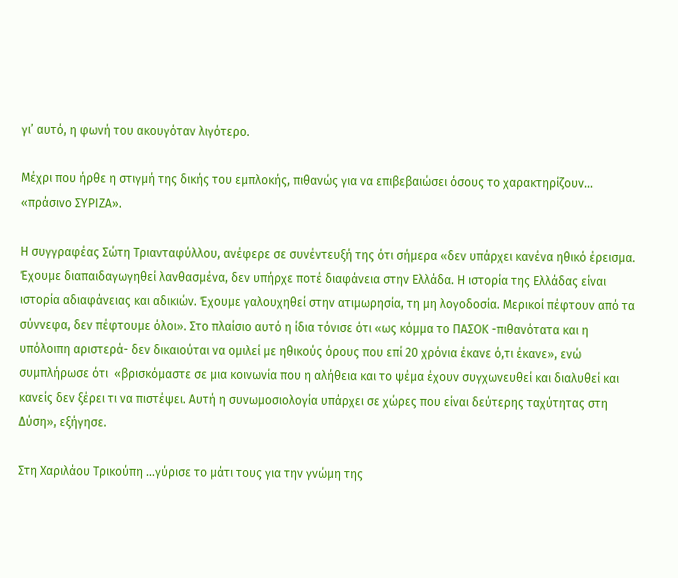γι’ αυτό, η φωνή του ακουγόταν λιγότερο.

Μέχρι που ήρθε η στιγμή της δικής του εμπλοκής, πιθανώς για να επιβεβαιώσει όσους το χαρακτηρίζουν… «πράσινο ΣΥΡΙΖΑ».

Η συγγραφέας Σώτη Τριανταφύλλου, ανέφερε σε συνέντευξή της ότι σήμερα «δεν υπάρχει κανένα ηθικό έρεισμα. Έχουμε διαπαιδαγωγηθεί λανθασμένα, δεν υπήρχε ποτέ διαφάνεια στην Ελλάδα. Η ιστορία της Ελλάδας είναι ιστορία αδιαφάνειας και αδικιών. Έχουμε γαλουχηθεί στην ατιμωρησία, τη μη λογοδοσία. Μερικοί πέφτουν από τα σύννεφα, δεν πέφτουμε όλοι». Στο πλαίσιο αυτό η ίδια τόνισε ότι «ως κόμμα το ΠΑΣΟΚ -πιθανότατα και η υπόλοιπη αριστερά- δεν δικαιούται να ομιλεί με ηθικούς όρους που επί 20 χρόνια έκανε ό,τι έκανε», ενώ συμπλήρωσε ότι  «βρισκόμαστε σε μια κοινωνία που η αλήθεια και το ψέμα έχουν συγχωνευθεί και διαλυθεί και κανείς δεν ξέρει τι να πιστέψει. Αυτή η συνωμοσιολογία υπάρχει σε χώρες που είναι δεύτερης ταχύτητας στη Δύση», εξήγησε.

Στη Χαριλάου Τρικούπη …γύρισε το μάτι τους για την γνώμη της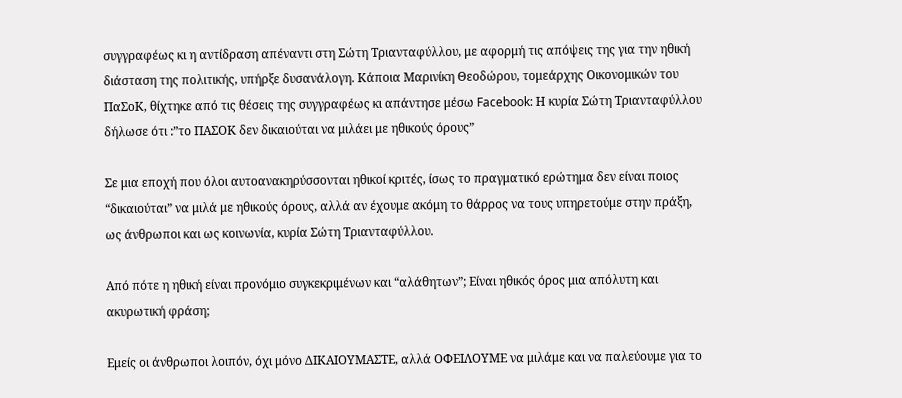συγγραφέως κι η αντίδραση απέναντι στη Σώτη Τριανταφύλλου, με αφορμή τις απόψεις της για την ηθική διάσταση της πολιτικής, υπήρξε δυσανάλογη. Κάποια Μαρινίκη Θεοδώρου, τομεάρχης Οικονομικών του ΠαΣοΚ, θίχτηκε από τις θέσεις της συγγραφέως κι απάντησε μέσω Facebook: Η κυρία Σώτη Τριανταφύλλου δήλωσε ότι :”το ΠΑΣΟΚ δεν δικαιούται να μιλάει με ηθικούς όρους”

Σε μια εποχή που όλοι αυτοανακηρύσσονται ηθικοί κριτές, ίσως το πραγματικό ερώτημα δεν είναι ποιος “δικαιούται” να μιλά με ηθικούς όρους, αλλά αν έχουμε ακόμη το θάρρος να τους υπηρετούμε στην πράξη, ως άνθρωποι και ως κοινωνία, κυρία Σώτη Τριανταφύλλου.

Από πότε η ηθική είναι προνόμιο συγκεκριμένων και “αλάθητων”; Είναι ηθικός όρος μια απόλυτη και ακυρωτική φράση;

Εμείς οι άνθρωποι λοιπόν, όχι μόνο ΔΙΚΑΙΟΥΜΑΣΤΕ, αλλά ΟΦΕΙΛΟΥΜΕ να μιλάμε και να παλεύουμε για το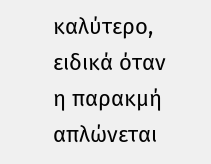καλύτερο, ειδικά όταν η παρακμή απλώνεται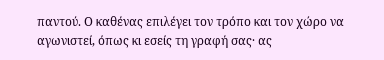παντού. Ο καθένας επιλέγει τον τρόπο και τον χώρο να αγωνιστεί, όπως κι εσείς τη γραφή σας· ας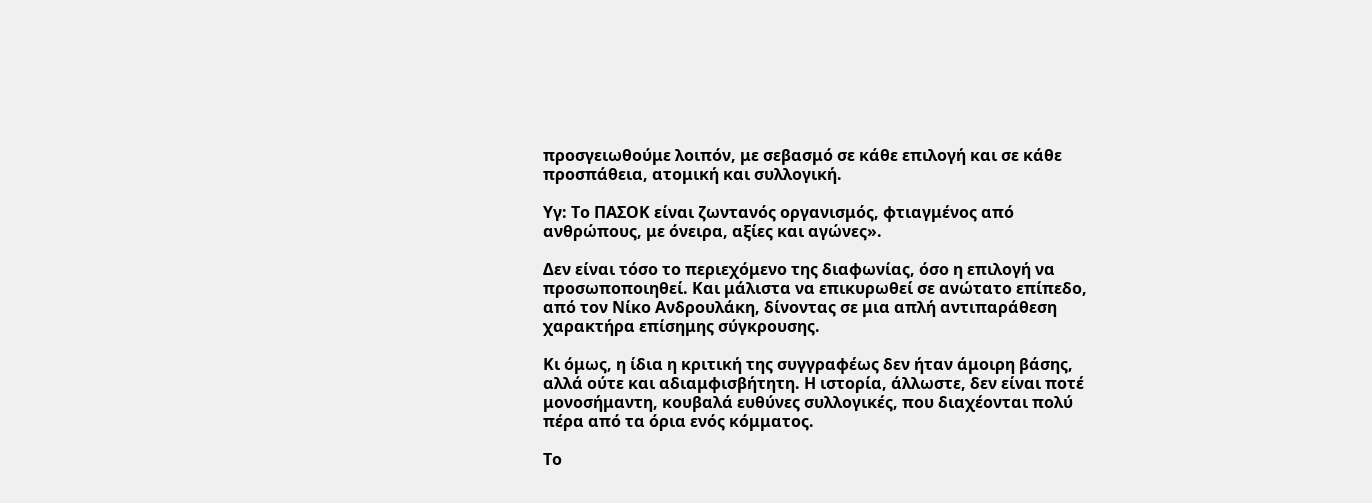προσγειωθούμε λοιπόν, με σεβασμό σε κάθε επιλογή και σε κάθε προσπάθεια, ατομική και συλλογική.

Υγ: Το ΠΑΣΟΚ είναι ζωντανός οργανισμός, φτιαγμένος από ανθρώπους, με όνειρα, αξίες και αγώνες».

Δεν είναι τόσο το περιεχόμενο της διαφωνίας, όσο η επιλογή να προσωποποιηθεί. Και μάλιστα να επικυρωθεί σε ανώτατο επίπεδο, από τον Νίκο Ανδρουλάκη, δίνοντας σε μια απλή αντιπαράθεση χαρακτήρα επίσημης σύγκρουσης.

Κι όμως, η ίδια η κριτική της συγγραφέως δεν ήταν άμοιρη βάσης, αλλά ούτε και αδιαμφισβήτητη. Η ιστορία, άλλωστε, δεν είναι ποτέ μονοσήμαντη, κουβαλά ευθύνες συλλογικές, που διαχέονται πολύ πέρα από τα όρια ενός κόμματος.

Το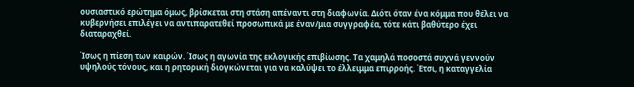ουσιαστικό ερώτημα όμως, βρίσκεται στη στάση απέναντι στη διαφωνία. Διότι όταν ένα κόμμα που θέλει να κυβερνήσει επιλέγει να αντιπαρατεθεί προσωπικά με έναν/μια συγγραφέα, τότε κάτι βαθύτερο έχει διαταραχθεί.

Ίσως η πίεση των καιρών. Ίσως η αγωνία της εκλογικής επιβίωσης. Τα χαμηλά ποσοστά συχνά γεννούν υψηλούς τόνους, και η ρητορική διογκώνεται για να καλύψει το έλλειμμα επιρροής. Έτσι, η καταγγελία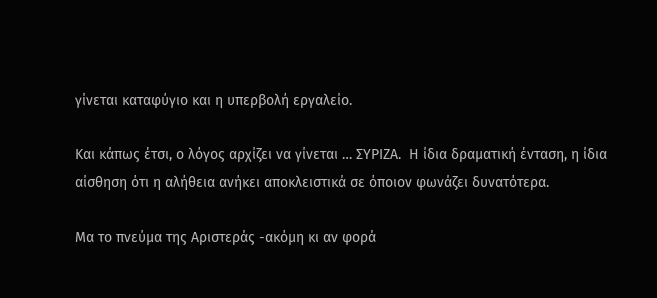γίνεται καταφύγιο και η υπερβολή εργαλείο.

Και κάπως έτσι, ο λόγος αρχίζει να γίνεται … ΣΥΡΙΖΑ.  Η ίδια δραματική ένταση, η ίδια αίσθηση ότι η αλήθεια ανήκει αποκλειστικά σε όποιον φωνάζει δυνατότερα.

Μα το πνεύμα της Αριστεράς -ακόμη κι αν φορά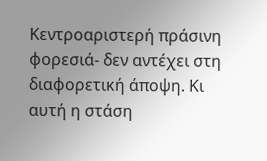Κεντροαριστερή πράσινη φορεσιά- δεν αντέχει στη διαφορετική άποψη. Κι αυτή η στάση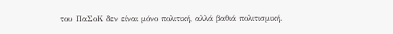του ΠαΣοΚ δεν είναι μόνο πολιτική, αλλά βαθιά πολιτισμική.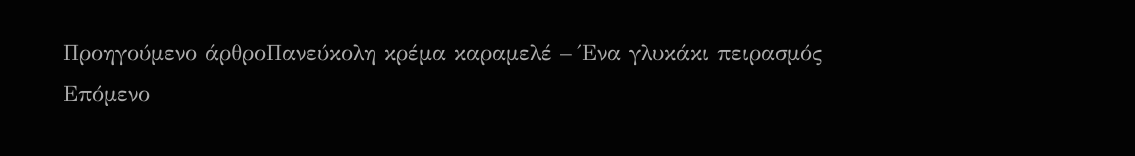Προηγούμενο άρθροΠανεύκολη κρέμα καραμελέ – Ένα γλυκάκι πειρασμός
Επόμενο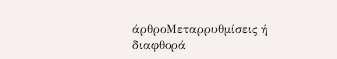άρθροΜεταρρυθμίσεις ή διαφθορά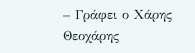– Γράφει ο Χάρης Θεοχάρης